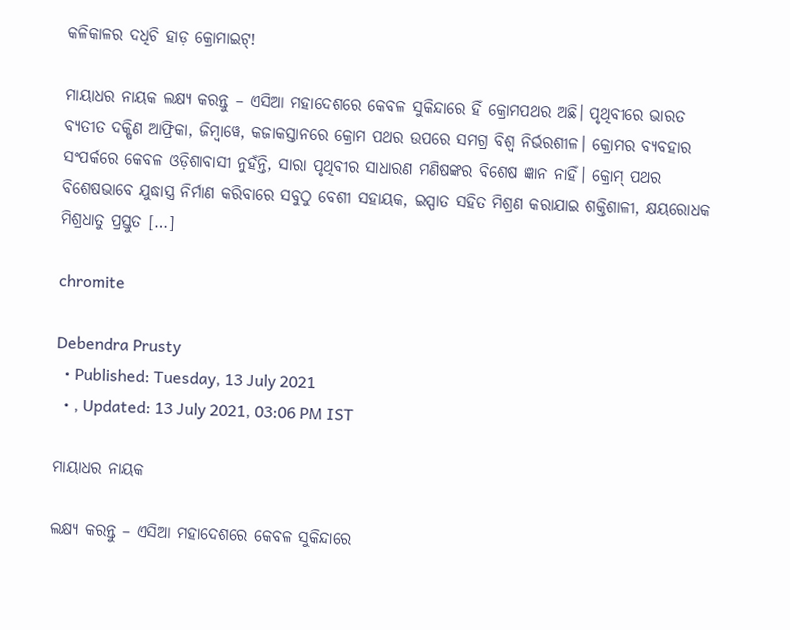କଳିକାଳର ଦଧିଚି ହାଡ଼ କ୍ରୋମାଇଟ୍!

ମାୟାଧର ନାୟକ ଲକ୍ଷ୍ୟ କରନ୍ତୁ – ଏସିଆ ମହାଦେଶରେ କେବଳ ସୁକିନ୍ଦାରେ ହିଁ କ୍ରୋମପଥର ଅଛି। ପୃଥିବୀରେ ଭାରତ ବ୍ୟତୀତ ଦକ୍ଷିଣ ଆଫ୍ରିକା, ଜିମ୍ବାୱେ, କଜାକସ୍ତାନରେ କ୍ରୋମ ପଥର ଉପରେ ସମଗ୍ର ବିଶ୍ୱ ନିର୍ଭରଶୀଳ। କ୍ରୋମର ବ୍ୟବହାର ସଂପର୍କରେ କେବଳ ଓଡ଼ିଶାବାସୀ ନୁହଁନ୍ତି, ସାରା ପୃଥିବୀର ସାଧାରଣ ମଣିଷଙ୍କର ବିଶେଷ ଜ୍ଞାନ ନାହିଁ। କ୍ରୋମ୍ ପଥର ବିଶେଷଭାବେ ଯୁଦ୍ଧାସ୍ତ୍ର ନିର୍ମାଣ କରିବାରେ ସବୁଠୁ ବେଶୀ ସହାୟକ, ଇସ୍ପାତ ସହିତ ମିଶ୍ରଣ କରାଯାଇ ଶକ୍ତିଶାଳୀ, କ୍ଷୟରୋଧକ ମିଶ୍ରଧାତୁ ପ୍ରସ୍ତୁତ […]

chromite

Debendra Prusty
  • Published: Tuesday, 13 July 2021
  • , Updated: 13 July 2021, 03:06 PM IST

ମାୟାଧର ନାୟକ

ଲକ୍ଷ୍ୟ କରନ୍ତୁ – ଏସିଆ ମହାଦେଶରେ କେବଳ ସୁକିନ୍ଦାରେ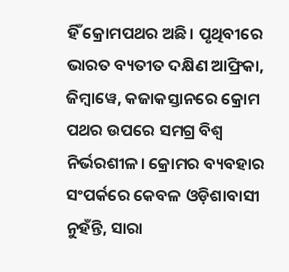ହିଁ କ୍ରୋମପଥର ଅଛି। ପୃଥିବୀରେ ଭାରତ ବ୍ୟତୀତ ଦକ୍ଷିଣ ଆଫ୍ରିକା, ଜିମ୍ବାୱେ, କଜାକସ୍ତାନରେ କ୍ରୋମ ପଥର ଉପରେ ସମଗ୍ର ବିଶ୍ୱ ନିର୍ଭରଶୀଳ। କ୍ରୋମର ବ୍ୟବହାର ସଂପର୍କରେ କେବଳ ଓଡ଼ିଶାବାସୀ ନୁହଁନ୍ତି, ସାରା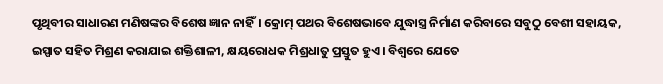ପୃଥିବୀର ସାଧାରଣ ମଣିଷଙ୍କର ବିଶେଷ ଜ୍ଞାନ ନାହିଁ। କ୍ରୋମ୍ ପଥର ବିଶେଷଭାବେ ଯୁଦ୍ଧାସ୍ତ୍ର ନିର୍ମାଣ କରିବାରେ ସବୁଠୁ ବେଶୀ ସହାୟକ, ଇସ୍ପାତ ସହିତ ମିଶ୍ରଣ କରାଯାଇ ଶକ୍ତିଶାଳୀ, କ୍ଷୟରୋଧକ ମିଶ୍ରଧାତୁ ପ୍ରସ୍ତୁତ ହୁଏ। ବିଶ୍ୱରେ ଯେତେ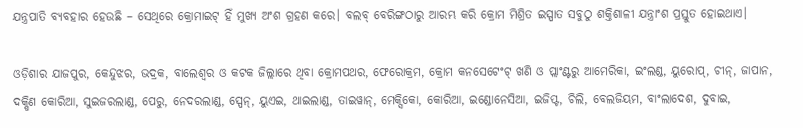ଯନ୍ତ୍ରପାତି ବ୍ୟବହାର ହେଉଛି – ସେଥିରେ କ୍ରୋମାଇଟ୍ ହିଁ ମୁଖ୍ୟ ଅଂଶ ଗ୍ରହଣ କରେ। ବଲବ୍ ବେରିଙ୍ଗଠାରୁ ଆରମ୍ଭ କରି କ୍ରୋମ ମିଶ୍ରିତ ଇସ୍ପାତ ସବୁଠୁ ଶକ୍ତିଶାଳୀ ଯନ୍ତ୍ରାଂଶ ପ୍ରସ୍ତୁତ ହୋଇଥାଏ।

ଓଡ଼ିଶାର ଯାଜପୁର, କେନ୍ଦୁଝର, ଭଦ୍ରକ, ବାଲେଶ୍ୱର ଓ କଟକ ଜିଲ୍ଲାରେ ଥିବା କ୍ରୋମପଥର, ଫେରୋକ୍ରମ, କ୍ରୋମ କନସେଟେଂଟ୍ ଖଣି ଓ ପ୍ଲାଂଣ୍ଟରୁ ଆମେରିକା, ଇଂଲଣ୍ଡ, ୟୁରୋପ୍, ଚୀନ୍, ଜାପାନ, ଦକ୍ଷିଣ କୋରିଆ, ସୁଇଜରଲାଣ୍ଡ, ପେରୁ, ନେଦରଲାଣ୍ଡ, ସ୍ପେନ୍, ୟୁଏଇ, ଥାଇଲାଣ୍ଡ, ତାଇୱାନ୍, ମେକ୍ସିକୋ, କୋରିଆ, ଇଣ୍ଡୋନେସିଆ, ଇଜିପ୍ଟ, ଚିଲି, ବେଲଜିୟମ, ବାଂଲାଦେଶ, ଦୁବାଇ,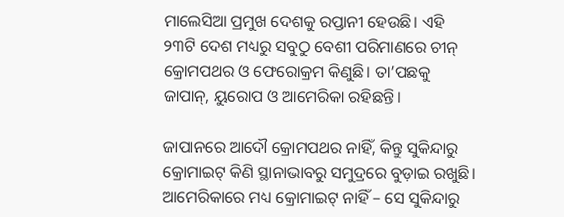ମାଲେସିଆ ପ୍ରମୁଖ ଦେଶକୁ ରପ୍ତାନୀ ହେଉଛି। ଏହି ୨୩ଟି ଦେଶ ମଧ୍ୟରୁ ସବୁଠୁ ବେଶୀ ପରିମାଣରେ ଚୀନ୍ କ୍ରୋମପଥର ଓ ଫେରୋକ୍ରମ କିଣୁଛି। ତା’ପଛକୁ ଜାପାନ୍, ୟୁରୋପ ଓ ଆମେରିକା ରହିଛନ୍ତି।

ଜାପାନରେ ଆଦୌ କ୍ରୋମପଥର ନାହିଁ, କିନ୍ତୁ ସୁକିନ୍ଦାରୁ କ୍ରୋମାଇଟ୍ କିଣି ସ୍ଥାନାଭାବରୁ ସମୁଦ୍ରରେ ବୁଡ଼ାଇ ରଖୁଛି। ଆମେରିକାରେ ମଧ୍ୟ କ୍ରୋମାଇଟ୍ ନାହିଁ – ସେ ସୁକିନ୍ଦାରୁ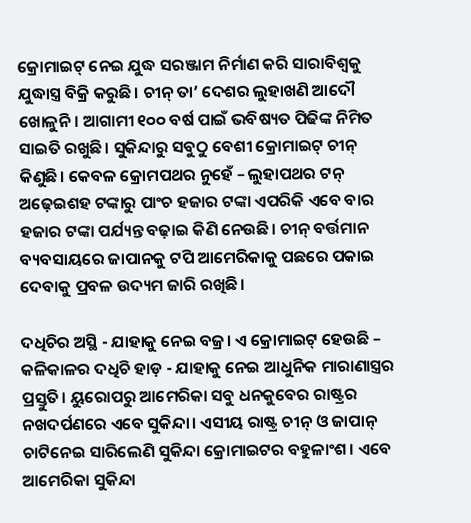କ୍ରୋମାଇଟ୍ ନେଇ ଯୁଦ୍ଧ ସରଞ୍ଜାମ ନିର୍ମାଣ କରି ସାରାବିଶ୍ୱକୁ ଯୁଦ୍ଧାସ୍ତ୍ର ବିକ୍ରି କରୁଛି। ଚୀନ୍ ତା’ ଦେଶର ଲୁହାଖଣି ଆଦୌ ଖୋଳୁନି। ଆଗାମୀ ୧୦୦ ବର୍ଷ ପାଇଁ ଭବିଷ୍ୟତ ପିଢିଙ୍କ ନିମିତ ସାଇତି ରଖୁଛି। ସୁକିନ୍ଦାରୁ ସବୁଠୁ ବେଶୀ କ୍ରୋମାଇଟ୍ ଚୀନ୍ କିଣୁଛି। କେବଳ କ୍ରୋମପଥର ନୁହେଁ – ଲୁହାପଥର ଟନ୍ ଅଢ଼େଇଶହ ଟଙ୍କାରୁ ପାଂଚ ହଜାର ଟଙ୍କା ଏପରିକି ଏବେ ବାର ହଜାର ଟଙ୍କା ପର୍ଯ୍ୟନ୍ତ ବଢ଼ାଇ କିଣି ନେଉଛି। ଚୀନ୍ ବର୍ତ୍ତମାନ ବ୍ୟବସାୟରେ ଜାପାନକୁ ଟପି ଆମେରିକାକୁ ପଛରେ ପକାଇ ଦେବାକୁ ପ୍ରବଳ ଉଦ୍ୟମ ଜାରି ରଖିଛି।

ଦଧିଚିର ଅସ୍ଥି - ଯାହାକୁ ନେଇ ବଜ୍ର। ଏ କ୍ରୋମାଇଟ୍ ହେଉଛି – କଳିକାଳର ଦଧିଚି ହାଡ଼ - ଯାହାକୁ ନେଇ ଆଧୁନିକ ମାରାଣାସ୍ତ୍ରର ପ୍ରସ୍ତୁତି। ୟୁରୋପରୁ ଆମେରିକା ସବୁ ଧନକୁବେର ରାଷ୍ଟ୍ରର ନଖଦର୍ପଣରେ ଏବେ ସୁକିନ୍ଦା। ଏସୀୟ ରାଷ୍ଟ୍ର ଚୀନ୍ ଓ ଜାପାନ୍ ଚାଟିନେଇ ସାରିଲେଣି ସୁକିନ୍ଦା କ୍ରୋମାଇଟର ବହୁଳାଂଶ। ଏବେ ଆମେରିକା ସୁକିନ୍ଦା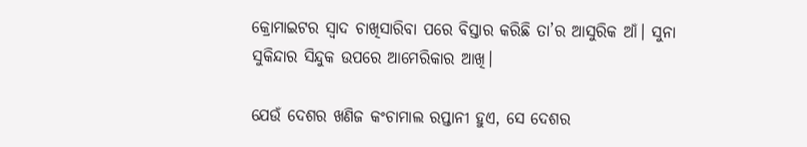କ୍ରୋମାଇଟର ସ୍ୱାଦ ଚାଖିସାରିବା ପରେ ବିସ୍ତାର କରିଛି ତା’ର ଆସୁରିକ ଆଁ। ସୁନା ସୁକିନ୍ଦାର ସିନ୍ଦୁକ ଉପରେ ଆମେରିକାର ଆଖି।

ଯେଉଁ ଦେଶର ଖଣିଜ କଂଚାମାଲ ରପ୍ତାନୀ ହୁଏ, ସେ ଦେଶର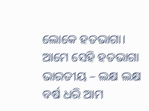ଲୋକେ ହତଭାଗା। ଆମେ ସେହି ହତଭାଗା ଭାରତୀୟ – ଲକ୍ଷ ଲକ୍ଷ ବର୍ଷ ଧରି ଆମ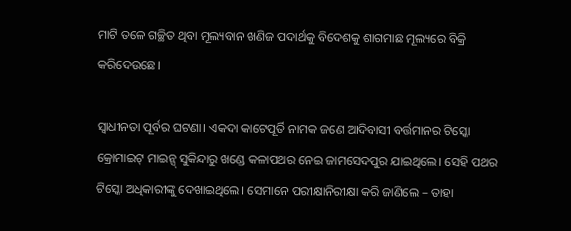ମାଟି ତଳେ ଗଚ୍ଛିତ ଥିବା ମୂଲ୍ୟବାନ ଖଣିଜ ପଦାର୍ଥକୁ ବିଦେଶକୁ ଶାଗମାଛ ମୂଲ୍ୟରେ ବିକ୍ରି କରିଦେଉଛେ।

ସ୍ୱାଧୀନତା ପୂର୍ବର ଘଟଣା। ଏକଦା କାଟେପୂର୍ତି ନାମକ ଜଣେ ଆଦିବାସୀ ବର୍ତ୍ତମାନର ଟିସ୍କୋ କ୍ରୋମାଇଟ୍ ମାଇନ୍ସ୍ ସୁକିନ୍ଦାରୁ ଖଣ୍ଡେ କଳାପଥର ନେଇ ଜାମସେଦପୁର ଯାଇଥିଲେ। ସେହି ପଥର ଟିସ୍କୋ ଅଧିକାରୀଙ୍କୁ ଦେଖାଇଥିଲେ। ସେମାନେ ପରୀକ୍ଷାନିରୀକ୍ଷା କରି ଜାଣିଲେ – ତାହା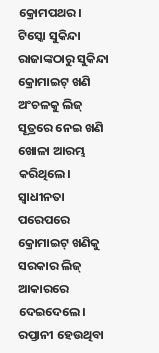କ୍ରୋମପଥର। ଟିସ୍କୋ ସୁକିନ୍ଦା ରାଜାଙ୍କଠାରୁ ସୁକିନ୍ଦା କ୍ରୋମାଇଟ୍ ଖଣି ଅଂଚଳକୁ ଲିଜ୍ ସୂତ୍ରରେ ନେଇ ଖଣି ଖୋଳା ଆରମ୍ଭ କରିଥିଲେ। ସ୍ୱାଧୀନତା ପରେପରେ କ୍ରୋମାଇଟ୍ ଖଣିକୁ ସରକାର ଲିଜ୍ ଆକାରରେ ଦେଇଦେଲେ। ରପ୍ତାନୀ ହେଉଥିବା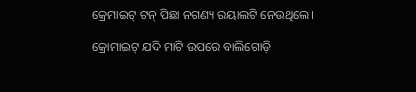କ୍ରେମାଇଟ୍ ଟନ୍ ପିଛା ନଗଣ୍ୟ ରୟାଲଟି ନେଉଥିଲେ।

କ୍ରୋମାଇଟ୍ ଯଦି ମାଟି ଉପରେ ବାଲିଗୋଡ଼ି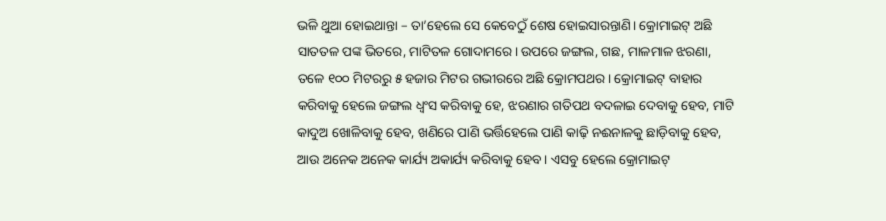ଭଳି ଥୁଆ ହୋଇଥାନ୍ତା – ତା’ହେଲେ ସେ କେବେଠୁଁ ଶେଷ ହୋଇସାରନ୍ତାଣି। କ୍ରୋମାଇଟ୍ ଅଛି ସାତତଳ ପଙ୍କ ଭିତରେ, ମାଟିତଳ ଗୋଦାମରେ। ଉପରେ ଜଙ୍ଗଲ, ଗଛ, ମାଳମାଳ ଝରଣା, ତଳେ ୧୦୦ ମିଟରରୁ ୫ ହଜାର ମିଟର ଗଭୀରରେ ଅଛି କ୍ରୋମପଥର। କ୍ରୋମାଇଟ୍ ବାହାର କରିବାକୁ ହେଲେ ଜଙ୍ଗଲ ଧ୍ୱଂସ କରିବାକୁ ହେ, ଝରଣାର ଗତିପଥ ବଦଳାଇ ଦେବାକୁ ହେବ, ମାଟି କାଦୁଅ ଖୋଳିବାକୁ ହେବ, ଖଣିରେ ପାଣି ଭର୍ତ୍ତିହେଲେ ପାଣି କାଢ଼ି ନଈନାଳକୁ ଛାଡ଼ିବାକୁ ହେବ, ଆଉ ଅନେକ ଅନେକ କାର୍ଯ୍ୟ ଅକାର୍ଯ୍ୟ କରିବାକୁ ହେବ। ଏସବୁ ହେଲେ କ୍ରୋମାଇଟ୍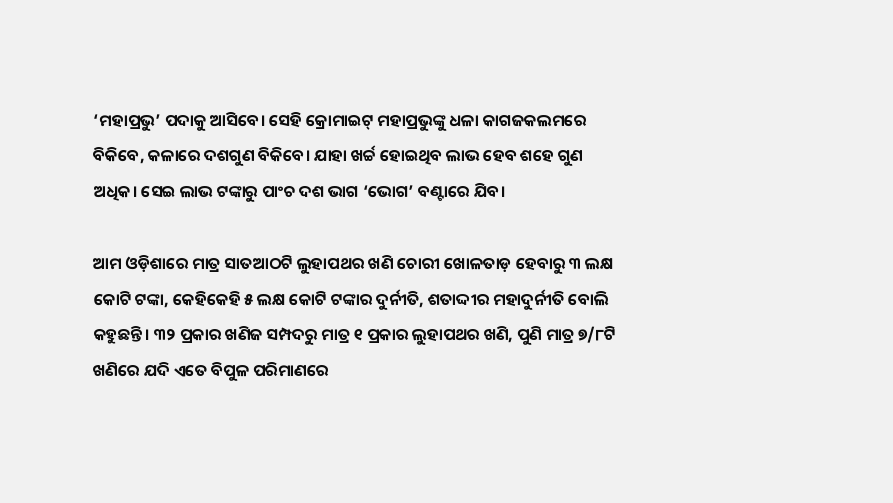‘ମହାପ୍ରଭୁ’ ପଦାକୁ ଆସିବେ। ସେହି କ୍ରୋମାଇଟ୍ ମହାପ୍ରଭୁଙ୍କୁ ଧଳା କାଗଜକଲମରେ ବିକିବେ, କଳାରେ ଦଶଗୁଣ ବିକିବେ। ଯାହା ଖର୍ଚ୍ଚ ହୋଇଥିବ ଲାଭ ହେବ ଶହେ ଗୁଣ ଅଧିକ। ସେଇ ଲାଭ ଟଙ୍କାରୁ ପାଂଚ ଦଶ ଭାଗ ‘ଭୋଗ’ ବଣ୍ଟାରେ ଯିବ।

ଆମ ଓଡ଼ିଶାରେ ମାତ୍ର ସାତଆଠଟି ଲୁହାପଥର ଖଣି ଚୋରୀ ଖୋଳତାଡ଼ ହେବାରୁ ୩ ଲକ୍ଷ କୋଟି ଟଙ୍କା, କେହିକେହି ୫ ଲକ୍ଷ କୋଟି ଟଙ୍କାର ଦୁର୍ନୀତି, ଶତାଦ୍ଦୀର ମହାଦୁର୍ନୀତି ବୋଲି କହୁଛନ୍ତି। ୩୨ ପ୍ରକାର ଖଣିଜ ସମ୍ପଦରୁ ମାତ୍ର ୧ ପ୍ରକାର ଲୁହାପଥର ଖଣି, ପୁଣି ମାତ୍ର ୭/୮ଟି ଖଣିରେ ଯଦି ଏତେ ବିପୁଳ ପରିମାଣରେ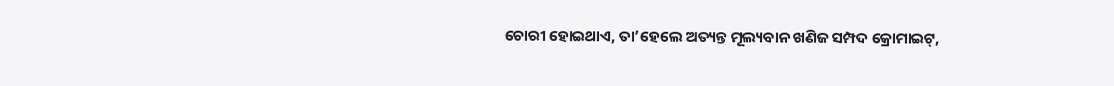ଚୋରୀ ହୋଇଥାଏ, ତା’ହେଲେ ଅତ୍ୟନ୍ତ ମୂଲ୍ୟବାନ ଖଣିଜ ସମ୍ପଦ କ୍ରୋମାଇଟ୍,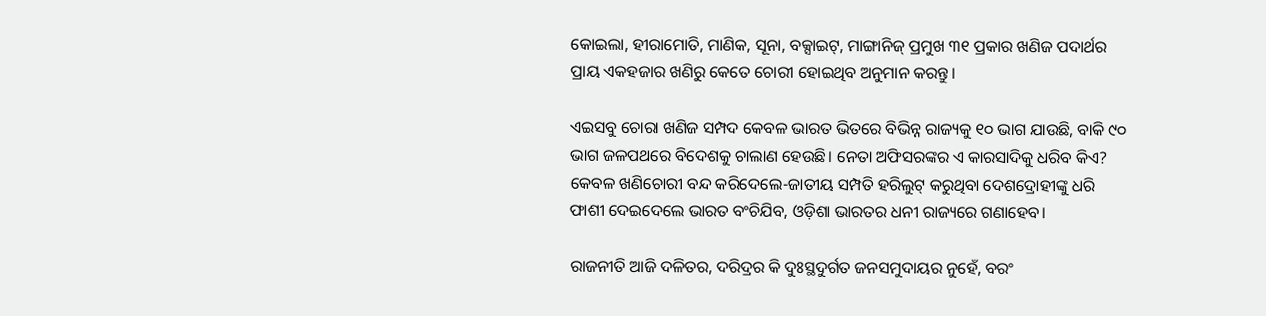କୋଇଲା, ହୀରାମୋତି, ମାଣିକ, ସୂନା, ବକ୍ସାଇଟ୍, ମାଙ୍ଗାନିଜ୍ ପ୍ରମୁଖ ୩୧ ପ୍ରକାର ଖଣିଜ ପଦାର୍ଥର ପ୍ରାୟ ଏକହଜାର ଖଣିରୁ କେତେ ଚୋରୀ ହୋଇଥିବ ଅନୁମାନ କରନ୍ତୁ।

ଏଇସବୁ ଚୋରା ଖଣିଜ ସମ୍ପଦ କେବଳ ଭାରତ ଭିତରେ ବିଭିନ୍ନ ରାଜ୍ୟକୁ ୧୦ ଭାଗ ଯାଉଛି, ବାକି ୯୦ ଭାଗ ଜଳପଥରେ ବିଦେଶକୁ ଚାଲାଣ ହେଉଛି। ନେତା ଅଫିସରଙ୍କର ଏ କାରସାଦିକୁ ଧରିବ କିଏ? କେବଳ ଖଣିଚୋରୀ ବନ୍ଦ କରିଦେଲେ-ଜାତୀୟ ସମ୍ପତି ହରିଲୁଟ୍ କରୁଥିବା ଦେଶଦ୍ରୋହୀଙ୍କୁ ଧରି ଫାଶୀ ଦେଇଦେଲେ ଭାରତ ବଂଚିଯିବ, ଓଡ଼ିଶା ଭାରତର ଧନୀ ରାଜ୍ୟରେ ଗଣାହେବ।

ରାଜନୀତି ଆଜି ଦଳିତର, ଦରିଦ୍ରର କି ଦୁଃସ୍ଥଦୁର୍ଗତ ଜନସମୁଦାୟର ନୁହେଁ, ବରଂ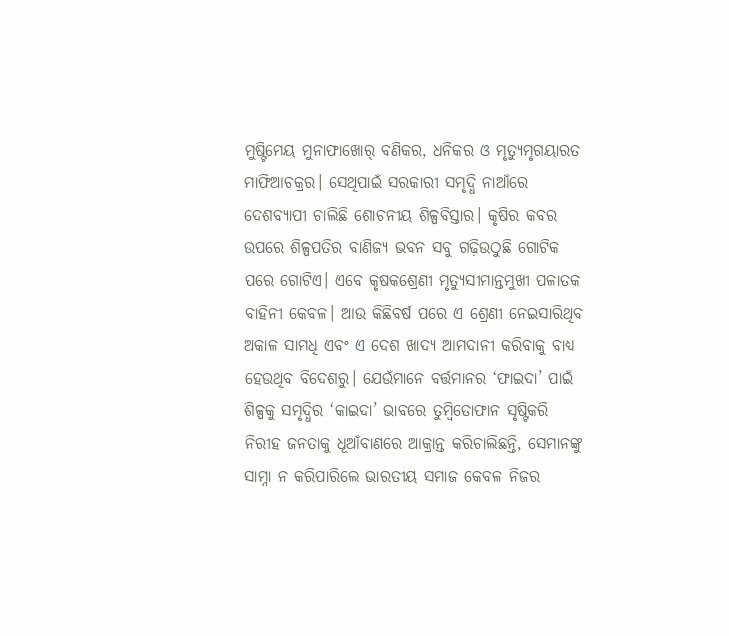ମୁଷ୍ଟିମେୟ ମୁନାଫାଖୋର୍ ବଣିକର, ଧନିକର ଓ ମୃତ୍ୟୁମୃଗୟାରତ ମାଫିଆଚକ୍ରର। ସେଥିପାଇଁ ସରକାରୀ ସମୃଦ୍ଧି ନାଆଁରେ ଦେଶବ୍ୟାପୀ ଚାଲିଛି ଶୋଚନୀୟ ଶିଳ୍ପବିସ୍ତାର। କୃଷିର କବର ଉପରେ ଶିଳ୍ପପତିର ବାଣିଜ୍ୟ ଭବନ ସବୁ ଗଢ଼ିଉଠୁଛି ଗୋଟିକ ପରେ ଗୋଟିଏ। ଏବେ କୃଷକଶ୍ରେଣୀ ମୃତ୍ୟୁସୀମାନ୍ତମୁଖୀ ପଳାତକ ବାହିନୀ କେବଳ। ଆଉ କିଛିବର୍ଷ ପରେ ଏ ଶ୍ରେଣୀ ନେଇସାରିଥିବ ଅକାଳ ସାମଧି ଏବଂ ଏ ଦେଶ ଖାଦ୍ୟ ଆମଦାନୀ କରିବାକୁ ବାଧ୍ୟ ହେଉଥିବ ବିଦେଶରୁ। ଯେଉଁମାନେ ବର୍ତ୍ତମାନର ‘ଫାଇଦା’ ପାଇଁ ଶିଳ୍ପକୁ ସମୃଦ୍ଧିର ‘କାଇଦା’ ଭାବରେ ତୁମ୍ବିତୋଫାନ ସୃଷ୍ଟିକରି ନିରୀହ ଜନତାକୁ ଧୂଆଁବାଣରେ ଆକ୍ରାନ୍ତ କରିଚାଲିଛନ୍ତି, ସେମାନଙ୍କୁ ସାମ୍ନା ନ କରିପାରିଲେ ଭାରତୀୟ ସମାଜ କେବଳ ନିଜର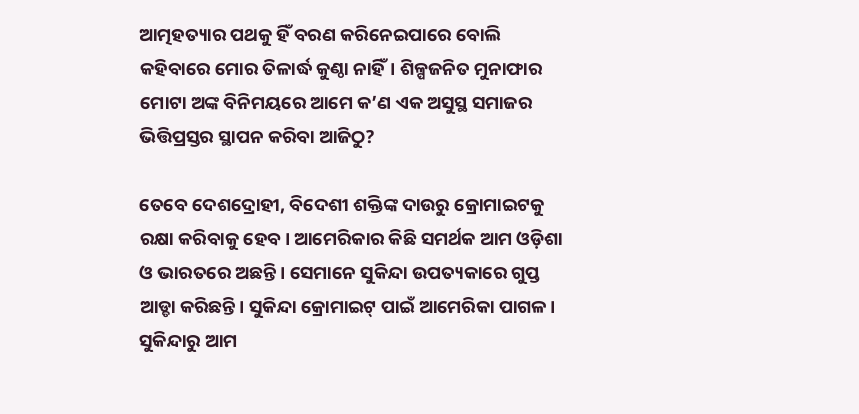ଆତ୍ମହତ୍ୟାର ପଥକୁ ହିଁ ବରଣ କରିନେଇପାରେ ବୋଲି କହିବାରେ ମୋର ତିଳାର୍ଦ୍ଧ କୁଣ୍ଠା ନାହିଁ। ଶିଳ୍ପଜନିତ ମୁନାଫାର ମୋଟା ଅଙ୍କ ବିନିମୟରେ ଆମେ କ’ଣ ଏକ ଅସୁସ୍ଥ ସମାଜର ଭିତ୍ତିପ୍ରସ୍ତର ସ୍ଥାପନ କରିବା ଆଜିଠୁ?

ତେବେ ଦେଶଦ୍ରୋହୀ, ବିଦେଶୀ ଶକ୍ତିଙ୍କ ଦାଉରୁ କ୍ରୋମାଇଟକୁ ରକ୍ଷା କରିବାକୁ ହେବ। ଆମେରିକାର କିଛି ସମର୍ଥକ ଆମ ଓଡ଼ିଶା ଓ ଭାରତରେ ଅଛନ୍ତି। ସେମାନେ ସୁକିନ୍ଦା ଉପତ୍ୟକାରେ ଗୁପ୍ତ ଆଡ୍ଡା କରିଛନ୍ତି। ସୁକିନ୍ଦା କ୍ରୋମାଇଟ୍ ପାଇଁ ଆମେରିକା ପାଗଳ। ସୁକିନ୍ଦାରୁ ଆମ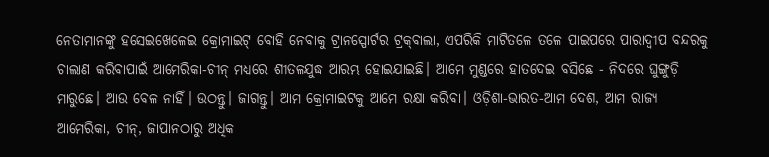ନେତାମାନଙ୍କୁ ହସେଇଖେଳେଇ କ୍ରୋମାଇଟ୍ ବୋହି ନେବାକୁ ଟ୍ରାନସ୍ପୋର୍ଟର ଟ୍ରକ୍‌ବାଲା, ଏପରିକି ମାଟିତଳେ ତଳେ ପାଇପରେ ପାରାଦ୍ୱୀପ ବନ୍ଦରକୁ ଚାଲାଣ କରିବାପାଇଁ ଆମେରିକା-ଚୀନ୍ ମଧ୍ୟରେ ଶୀତଳଯୁଦ୍ଧ ଆରମ୍ଭ ହୋଇଯାଇଛି। ଆମେ ମୁଣ୍ଡରେ ହାତଦେଇ ବସିଛେ - ନିଦରେ ଘୁଙ୍ଗୁଡ଼ି ମାରୁଛେ। ଆଉ ବେଳ ନାହିଁ। ଉଠନ୍ତୁ। ଜାଗନ୍ତୁ। ଆମ କ୍ରୋମାଇଟକୁ ଆମେ ରକ୍ଷା କରିବା। ଓଡ଼ିଶା-ଭାରତ-ଆମ ଦେଶ, ଆମ ରାଜ୍ୟ ଆମେରିକା, ଚୀନ୍, ଜାପାନଠାରୁ ଅଧିକ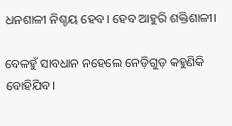ଧନଶାଳୀ ନିଶ୍ଚୟ ହେବ। ହେବ ଆହୁରି ଶକ୍ତିଶାଳୀ।

ବେଳହୁଁ ସାବଧାନ ନହେଲେ ନେଡ଼ିଗୁଡ଼ କହୁଣିକି ବୋହିଯିବ।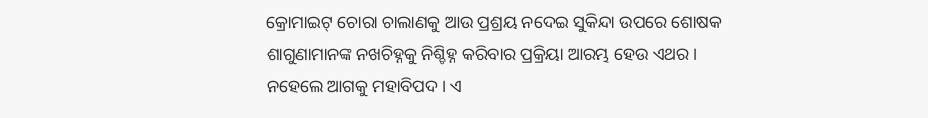କ୍ରୋମାଇଟ୍ ଚୋରା ଚାଲାଣକୁ ଆଉ ପ୍ରଶ୍ରୟ ନଦେଇ ସୁକିନ୍ଦା ଉପରେ ଶୋଷକ ଶାଗୁଣାମାନଙ୍କ ନଖଚିହ୍ନକୁ ନିଶ୍ଚିହ୍ନ କରିବାର ପ୍ରକ୍ରିୟା ଆରମ୍ଭ ହେଉ ଏଥର। ନହେଲେ ଆଗକୁ ମହାବିପଦ। ଏ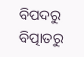ବିପଦରୁ ବିତ୍ପାତରୁ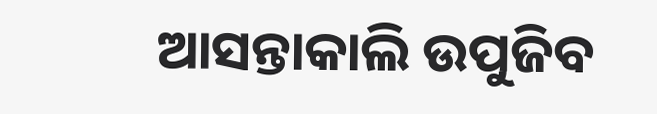ଆସନ୍ତାକାଲି ଉପୁଜିବ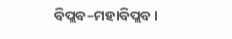ବିପ୍ଲବ–ମହାବିପ୍ଲବ।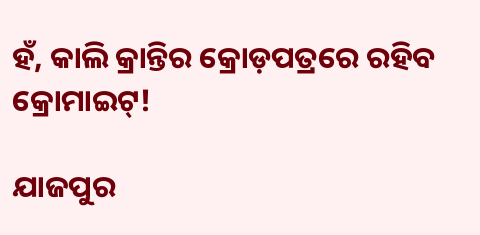ହଁ, କାଲି କ୍ରାନ୍ତିର କ୍ରୋଡ଼ପତ୍ରରେ ରହିବ କ୍ରୋମାଇଟ୍!

ଯାଜପୁର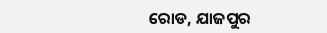ରୋଡ, ଯାଜପୁର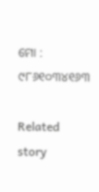ମୋ : ୯୮୬୧୦୩୪୧୬୩

Related story